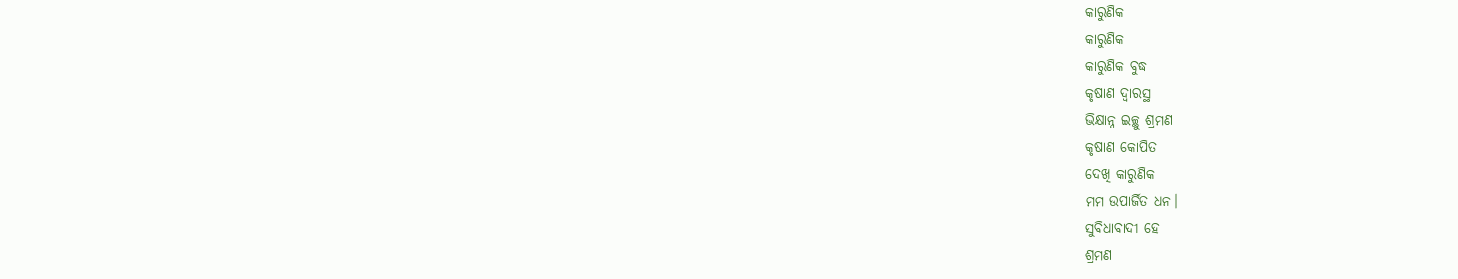କାରୁଣିକ
କାରୁଣିକ
କାରୁଣିକ ବୁଦ୍ଧ
କୃଷାଣ ଦ୍ୱାରସ୍ଥ
ଭିକ୍ଷାନ୍ନ ଇଚ୍ଛୁ ଶ୍ରମଣ
କୃଷାଣ କୋପିତ
ଦେଖି କାରୁଣିକ
ମମ ଉପାର୍ଜିତ ଧନ।
ସୁବିଧାବାଦୀ ହେ
ଶ୍ରମଣ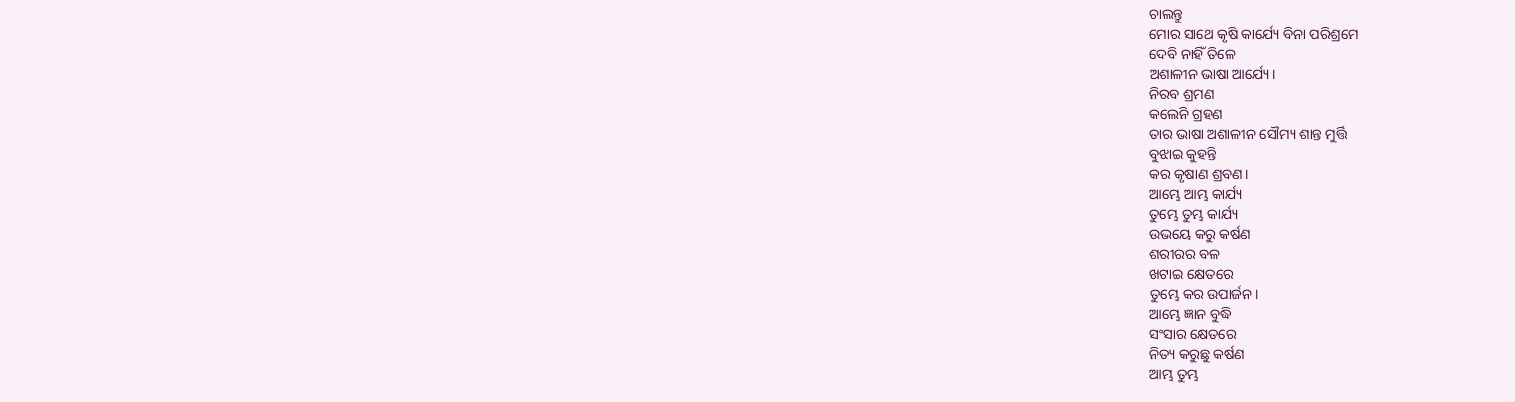ଚାଲନ୍ତୁ
ମୋର ସାଥେ କୃଷି କାର୍ଯ୍ୟେ ବିନା ପରିଶ୍ରମେ
ଦେବି ନାହିଁ ତିଳେ
ଅଶାଳୀନ ଭାଷା ଆର୍ଯ୍ୟେ।
ନିରବ ଶ୍ରମଣ
କଲେନି ଗ୍ରହଣ
ତାର ଭାଷା ଅଶାଳୀନ ସୌମ୍ୟ ଶାନ୍ତ ମୁର୍ତ୍ତି
ବୁଝାଇ କୁହନ୍ତି
କର କୃଷାଣ ଶ୍ରବଣ।
ଆମ୍ଭେ ଆମ୍ଭ କାର୍ଯ୍ୟ
ତୁମ୍ଭେ ତୁମ୍ଭ କାର୍ଯ୍ୟ
ଉଭୟେ କରୁ କର୍ଷଣ
ଶରୀରର ବଳ
ଖଟାଇ କ୍ଷେତରେ
ତୁମ୍ଭେ କର ଉପାର୍ଜନ।
ଆମ୍ଭେ ଜ୍ଞାନ ବୁଦ୍ଧି
ସଂସାର କ୍ଷେତରେ
ନିତ୍ୟ କରୁଛୁ କର୍ଷଣ
ଆମ୍ଭ ତୁମ୍ଭ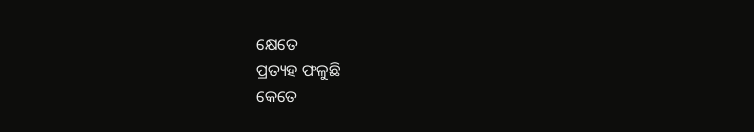କ୍ଷେତେ
ପ୍ରତ୍ୟହ ଫଳୁଛି
କେତେ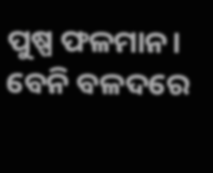ପୁଷ୍ପ ଫଳମାନ।
ବେନି ବଳଦରେ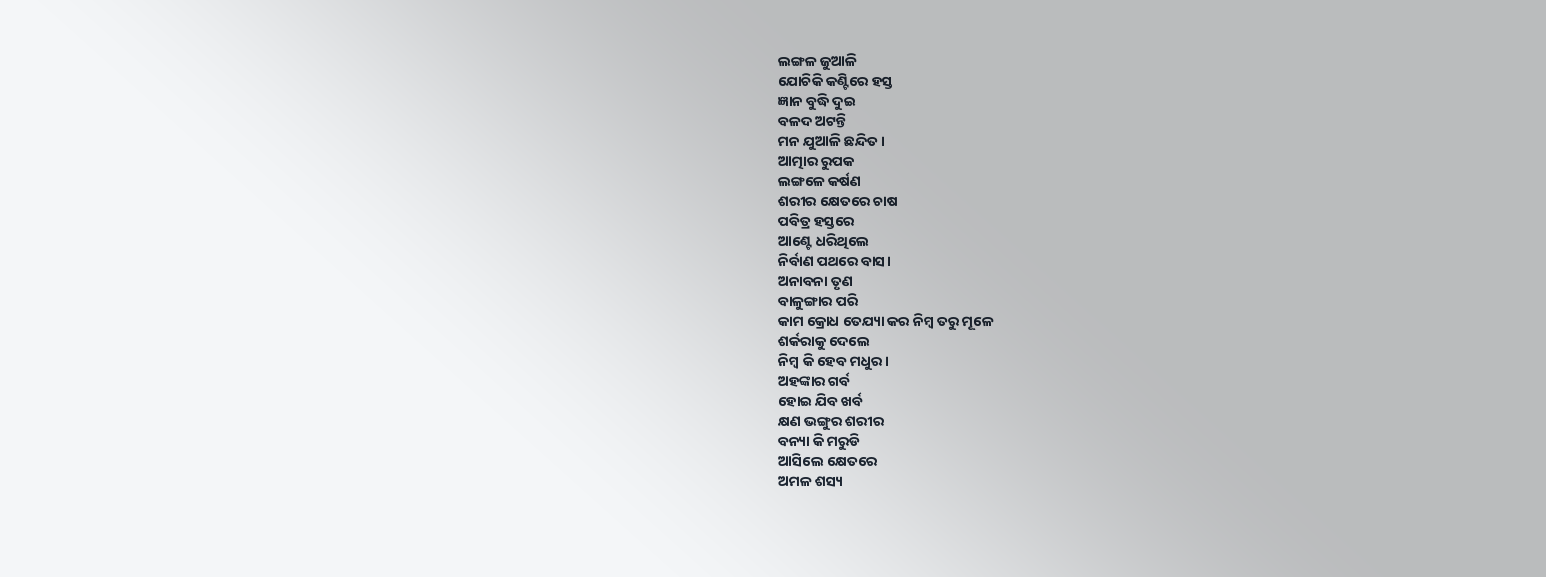ଲଙ୍ଗଳ ଜୁଆଳି
ଯୋଚିକି କଣ୍ଟିରେ ହସ୍ତ
ଜ୍ଞାନ ବୁଦ୍ଧି ଦୁଇ
ବଳଦ ଅଟନ୍ତି
ମନ ଯୁଆଳି ଛନ୍ଦିତ।
ଆତ୍ମାର ରୁପକ
ଲଙ୍ଗଳେ କର୍ଷଣ
ଶରୀର କ୍ଷେତରେ ଚାଷ
ପବିତ୍ର ହସ୍ତରେ
ଆଣ୍ଟେ ଧରିଥିଲେ
ନିର୍ବାଣ ପଥରେ ବାସ।
ଅନାବନା ତୃଣ
ବାଳୁଙ୍ଗାର ପରି
କାମ କ୍ରୋଧ ତେଯ୍ୟା କର ନିମ୍ବ ତରୁ ମୂଳେ
ଶର୍କରାକୁ ଦେଲେ
ନିମ୍ବ କି ହେବ ମଧୁର।
ଅହଙ୍କାର ଗର୍ବ
ହୋଇ ଯିବ ଖର୍ବ
କ୍ଷଣ ଭଙ୍ଗୁର ଶରୀର
ବନ୍ୟା କି ମରୁଡି
ଆସିଲେ କ୍ଷେତରେ
ଅମଳ ଶସ୍ୟ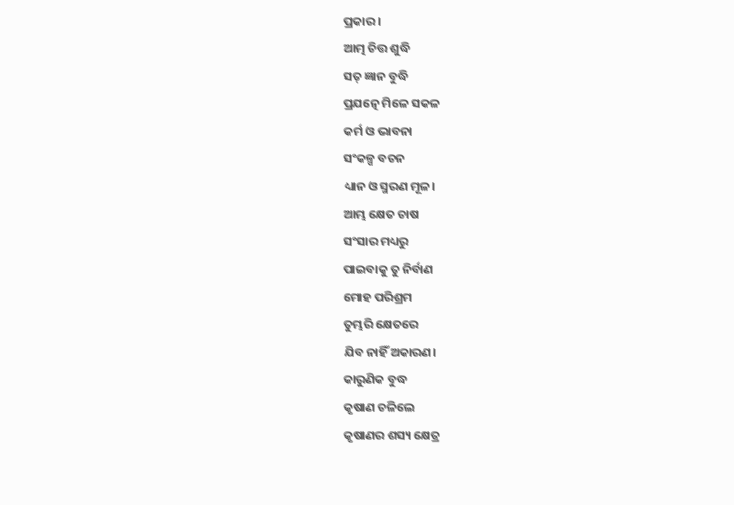ପ୍ରକାର ।
ଆତ୍ମ ଚିତ୍ତ ଶୁଦ୍ଧି
ସତ୍ ଜ୍ଞାନ ବୁଦ୍ଧି
ପ୍ରଯତ୍ନେ ମିଳେ ସକଳ
କର୍ମ ଓ ଭାବନା
ସଂକଳ୍ପ ବଚନ
ଧ୍ୟାନ ଓ ସ୍ମରଣ ମୂଳ।
ଆମ୍ଭ କ୍ଷେତ ଚାଷ
ସଂସାର ମଧ୍ୟରୁ
ପାଇବାକୁ ତୁ ନିର୍ବାଣ
ମୋହ ପରିଶ୍ରମ
ତୁମ୍ଭରି କ୍ଷେତରେ
ଯିବ ନାହିଁ ଅକାରଣ।
କାରୁଣିକ ବୁଦ୍ଧ
କୃଷାଣ ଚଳିଲେ
କୃଷାଣର ଶସ୍ୟ କ୍ଷେତ୍ର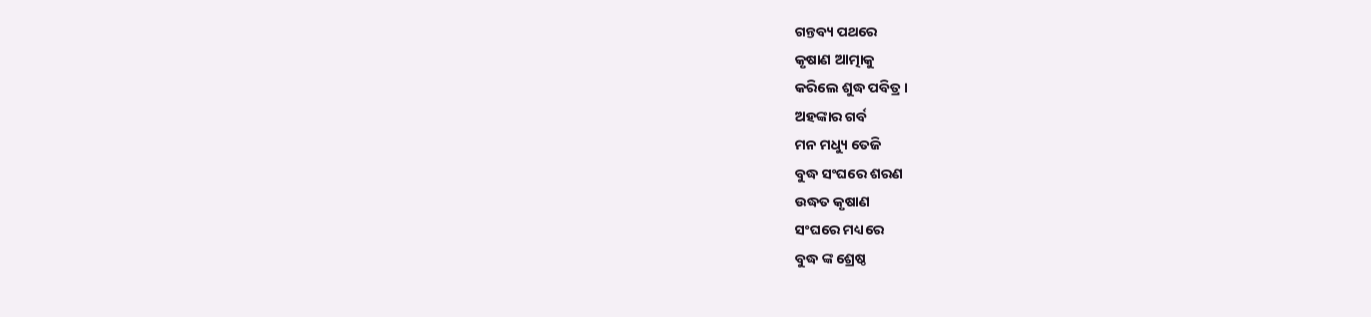ଗନ୍ତବ୍ୟ ପଥରେ
କୃଷାଣ ଆତ୍ମାକୁ
କରିଲେ ଶୁଦ୍ଧ ପବିତ୍ର।
ଅହଙ୍କାର ଗର୍ବ
ମନ ମଧ୍ୟୁ ତେଜି
ବୁଦ୍ଧ ସଂଘରେ ଶରଣ
ଉଦ୍ଧତ କୃଷାଣ
ସଂଘରେ ମଧ୍ୟରେ
ବୁଦ୍ଧ ଙ୍କ ଶ୍ରେଷ୍ଠ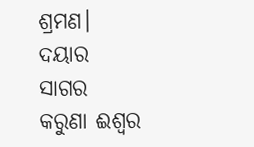ଶ୍ରମଣ।
ଦୟାର ସାଗର
କରୁଣା ଈଶ୍ୱର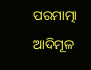ପରମାତ୍ମା ଆଦିମୂଳ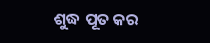ଶୁଦ୍ଧ ପୂତ କର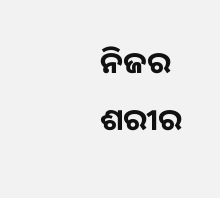ନିଜର ଶରୀର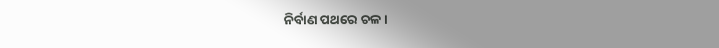ନିର୍ବାଣ ପଥରେ ଚଳ।